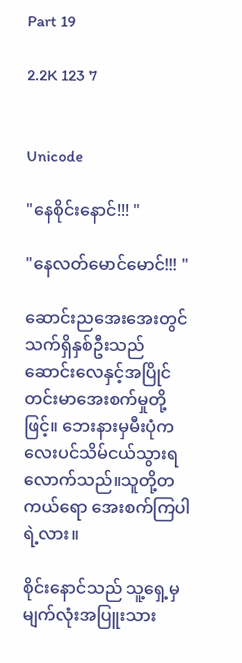Part 19

2.2K 123 7


Unicode

"နေစိုင်းနောင်!!! "

"နေလတ်မောင်မောင်!!! "

ဆောင်းညအေးအေးတွင် သက်ရှိနှစ်ဦးသည် ဆောင်းလေနှင့်အပြိုင် တင်းမာအေးစက်မှုတို့ဖြင့်။ ဘေးနားမှမီးပုံကလေးပင်သိမ်ငယ်သွားရလောက်သည်။သူတို့တကယ်ရော အေးစက်ကြပါရဲ့လား။

စိုင်းနောင်သည် သူ့ရှေ့မှ မျက်လုံးအပြူးသား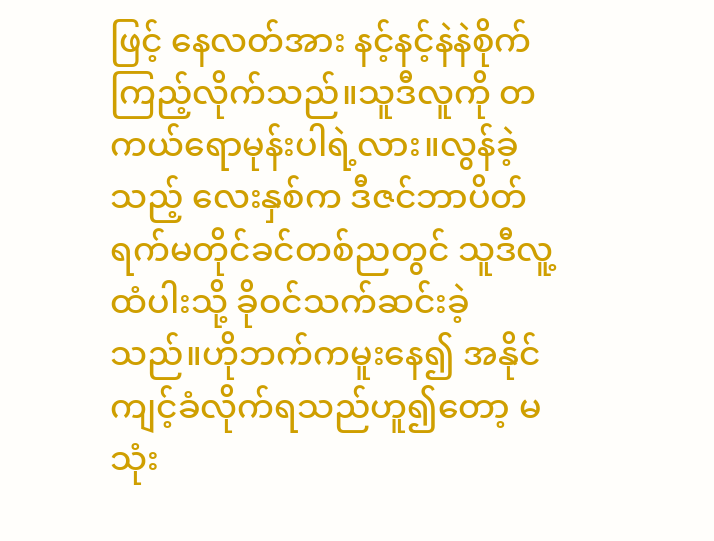ဖြင့် နေလတ်အား နင့်နင့်နဲနဲစိုက်ကြည့်လိုက်သည်။သူဒီလူကို တကယ်ရောမုန်းပါရဲ့လား။လွန်ခဲ့သည့် လေးနှစ်က ဒီဇင်ဘာပိတ်ရက်မတိုင်ခင်တစ်ညတွင် သူဒီလူ့ထံပါးသို့ ခိုဝင်သက်ဆင်းခဲ့သည်။ဟိုဘက်ကမူးနေ၍ အနိုင်ကျင့်ခံလိုက်ရသည်ဟူ၍တော့ မသုံး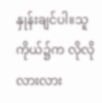နှုန်းချင်ပါ။သူကိုယ်၌က လိုလိုလားလား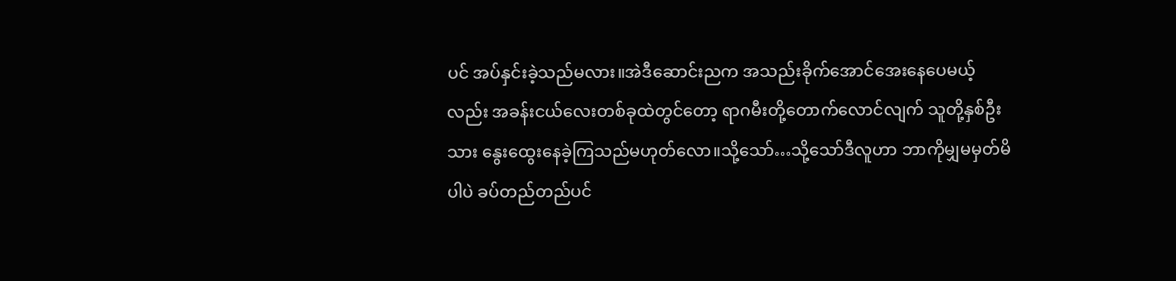ပင် အပ်နှင်းခဲ့သည်မလား။အဲဒီဆောင်းညက အသည်းခိုက်အောင်အေးနေပေမယ့်လည်း အခန်းငယ်လေးတစ်ခုထဲတွင်တော့ ရာဂမီးတို့တောက်လောင်လျက် သူတို့နှစ်ဦးသား နွေးထွေးနေခဲ့ကြသည်မဟုတ်လော။သို့သော်…သို့သော်ဒီလူဟာ ဘာကိုမျှမမှတ်မိပါပဲ ခပ်တည်တည်ပင်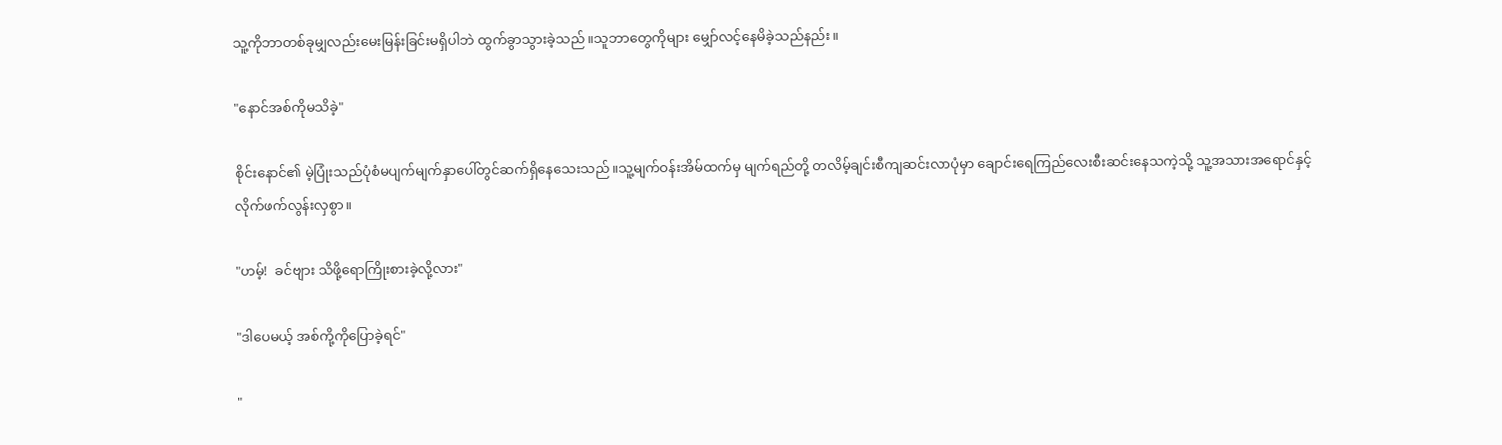သူ့ကိုဘာတစ်ခုမျှလည်းမေးမြန်းခြင်းမရှိပါဘဲ ထွက်ခွာသွားခဲ့သည်။သူဘာတွေကိုများ မျှော်လင့်နေမိခဲ့သည်နည်း။

"နောင်အစ်ကိုမသိခဲ့"

စိုင်းနောင်၏ မဲ့ပြုံးသည်ပုံစံမပျက်မျက်နှာပေါ်တွင်ဆက်ရှိနေသေးသည်။သူ့မျက်ဝန်းအိမ်ထက်မှ မျက်ရည်တို့ တလိမ့်ချင်းစီကျဆင်းလာပုံမှာ ချောင်းရေကြည်လေးစီးဆင်းနေသကဲ့သို့ သူ့အသားအရောင်နှင့်လိုက်ဖက်လွန်းလှစွာ။

"ဟမ့်!  ခင်ဗျား သိဖို့ရောကြိုးစားခဲ့လို့လား"

"ဒါပေမယ့် အစ်ကို့ကိုပြောခဲ့‌ရင်"

"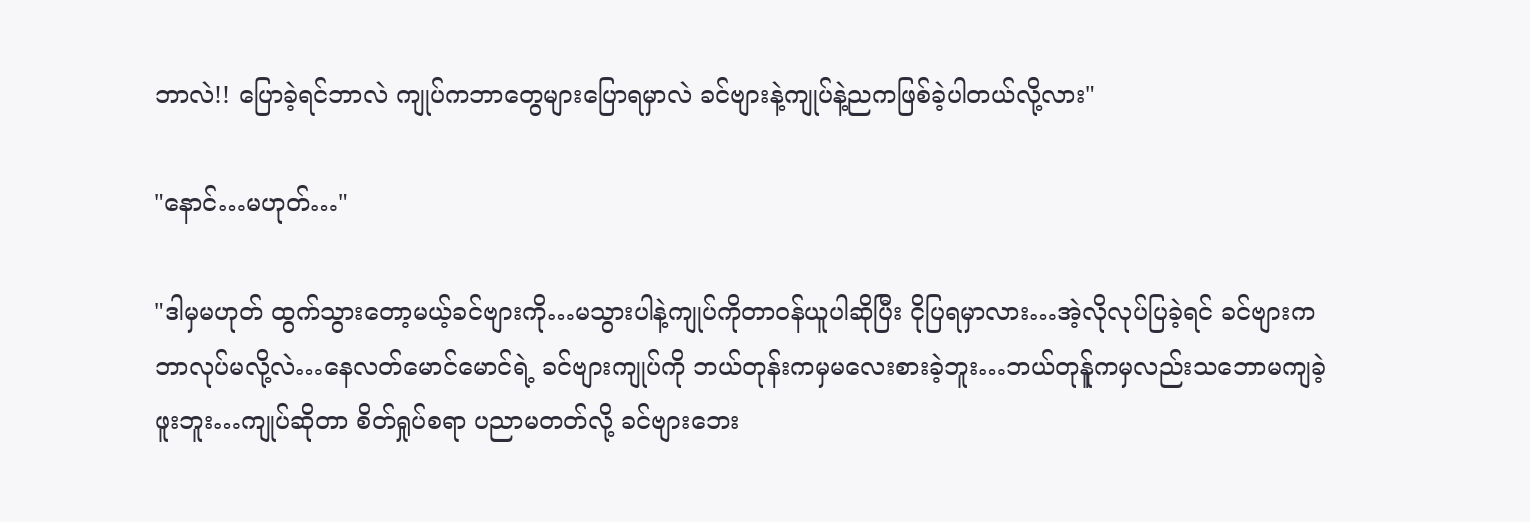ဘာလဲ!! ပြောခဲ့ရင်ဘာလဲ ကျုပ်ကဘာတွေများပြောရမှာလဲ ခင်ဗျားနဲ့ကျုပ်နဲ့ညကဖြစ်ခဲ့ပါတယ်လို့လား"

"နောင်…မဟုတ်…"

"ဒါမှမဟုတ် ထွက်သွားတော့မယ့်ခင်ဗျားကို…မသွားပါနဲ့ကျုပ်ကိုတာဝန်ယူပါဆိုပြီး ငိုပြရမှာလား…အဲ့လိုလုပ်ပြခဲ့ရင် ခင်ဗျားက ဘာလုပ်မလို့လဲ…နေလတ်မောင်မောင်ရဲ့ ခင်ဗျားကျုပ်ကို ဘယ်တုန်းကမှမလေးစားခဲ့ဘူး…ဘယ်တုန်ူကမှလည်းသဘောမကျခဲ့ဖူးဘူး…ကျုပ်ဆိုတာ စိတ်ရှုပ်စရာ ပညာမတတ်လို့ ခင်ဗျားဘေး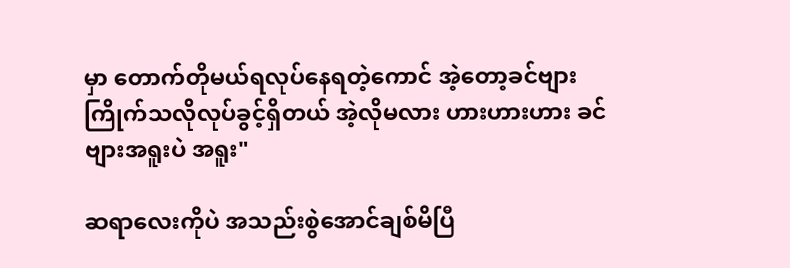မှာ တောက်တိုမယ်ရလုပ်နေရတဲ့ကောင် အဲ့တော့ခင်ဗျားကြိုက်သလိုလုပ်ခွင့်ရှိတယ် အဲ့လိုမလား ဟားဟားဟား ခင်ဗျားအရူးပဲ အရူး"

ဆရာလေးကိုပဲ အသည်းစွဲအောင်ချစ်မိပြီ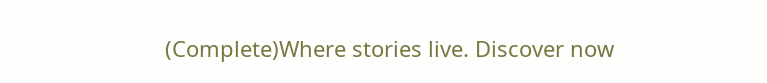(Complete)Where stories live. Discover now